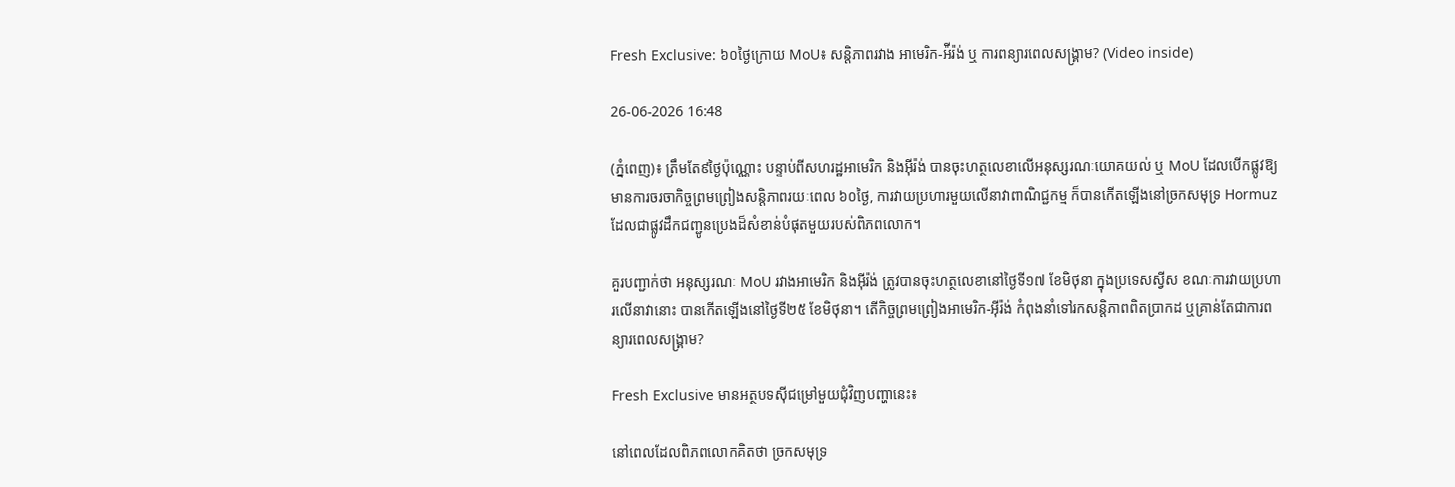Fresh Exclusive: ៦០ថ្ងៃក្រោយ MoU៖ សន្តិភាពរវាង អាមេរិក-អ៉ីរ៉ង់ ឬ ការពន្យារពេលសង្គ្រាម? (Video inside)

26-06-2026 16:48

(ភ្នំពេញ)៖ ត្រឹមតែ៩ថ្ងៃប៉ុណ្ណោះ បន្ទាប់ពីសហរដ្ឋអាមេរិក និងអ៊ីរ៉ង់ បានចុះហត្ថលេខាលើអនុស្សរណៈយោគយល់ ឬ MoU ដែលបើកផ្លូវឱ្យមានការចរចាកិច្ចព្រមព្រៀងសន្តិភាពរយៈពេល ៦០ថ្ងៃ, ការវាយប្រហារមួយលើនាវាពាណិជ្ជកម្ម ក៏បានកើតឡើងនៅច្រកសមុទ្រ Hormuz ដែលជាផ្លូវដឹកជញ្ជូនប្រេងដ៏សំខាន់បំផុតមួយរបស់ពិភពលោក។

គួរបញ្ជាក់ថា អនុស្សរណៈ MoU រវាងអាមេរិក និងអ៊ីរ៉ង់ ត្រូវបានចុះហត្ថលេខានៅថ្ងៃទី១៧ ខែមិថុនា ក្នុងប្រទេសស្វីស ខណៈការវាយប្រហារលើនាវានោះ បានកើតឡើងនៅថ្ងៃទី២៥ ខែមិថុនា។ តើកិច្ចព្រមព្រៀងអាមេរិក-អ៊ីរ៉ង់ កំពុងនាំទៅរកសន្តិភាពពិតប្រាកដ ឬគ្រាន់តែជាការពន្យារពេលសង្គ្រាម?

Fresh Exclusive មានអត្ថបទស៊ីជម្រៅមួយជុំវិញបញ្ហានេះ៖

នៅពេលដែលពិភពលោកគិតថា ច្រកសមុទ្រ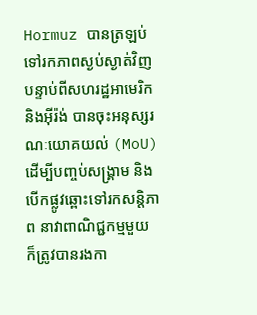Hormuz បានត្រឡប់ទៅរកភាពស្ងប់ស្ងាត់វិញ បន្ទាប់ពីសហរដ្ឋអាមេរិក និងអ៊ីរ៉ង់ បានចុះអនុស្សរណៈយោគយល់ (MoU) ដើម្បីបញ្ចប់សង្គ្រាម និងបើកផ្លូវឆ្ពោះទៅរកសន្តិភាព នាវាពាណិជ្ជកម្មមួយ ក៏ត្រូវបានរងកា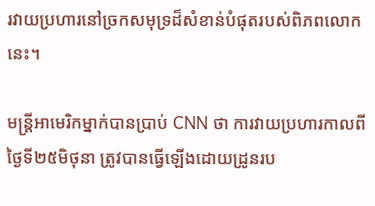រវាយប្រហារនៅច្រកសមុទ្រដ៏សំខាន់បំផុតរបស់ពិភពលោកនេះ។

មន្ត្រីអាមេរិកម្នាក់បានប្រាប់ CNN ថា ការវាយប្រហារកាលពីថ្ងៃទី២៥មិថុនា ត្រូវបានធ្វើឡើងដោយដ្រូនរប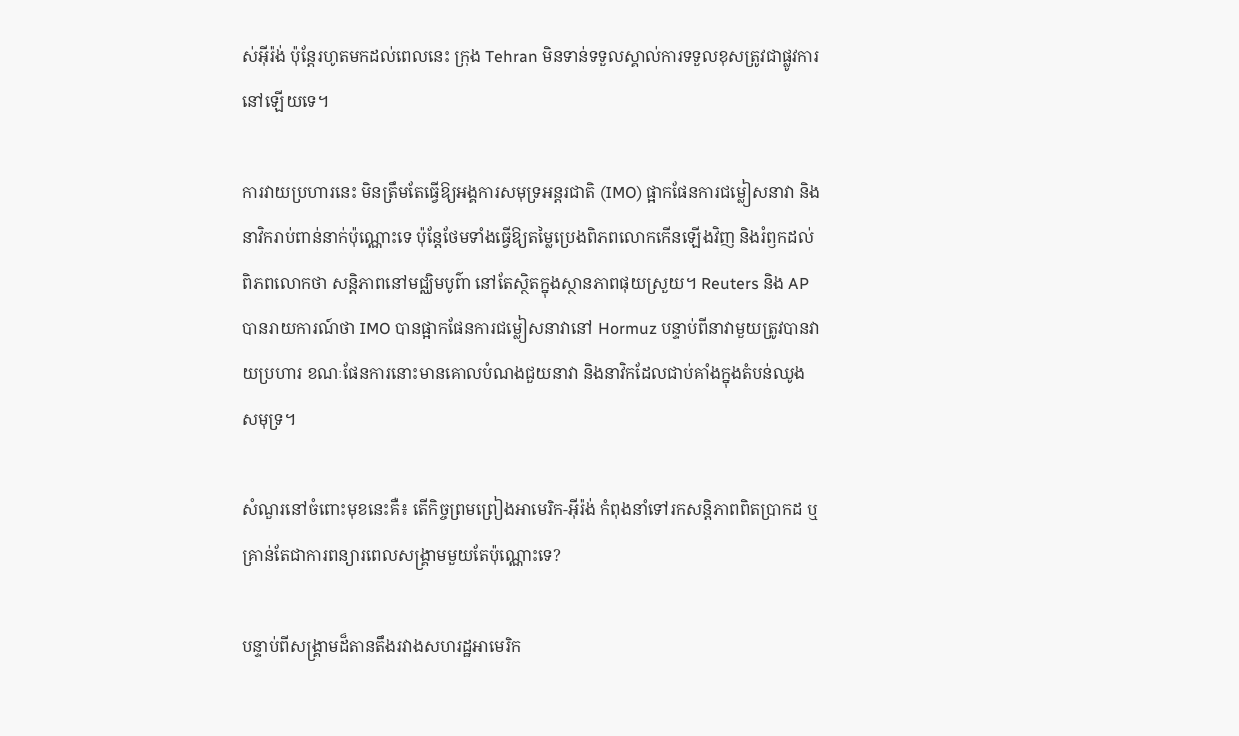ស់អ៊ីរ៉ង់ ប៉ុន្តែរហូតមកដល់ពេលនេះ ក្រុង Tehran មិនទាន់ទទួលស្គាល់ការទទួលខុសត្រូវជាផ្លូវការនៅឡើយទេ។

ការវាយប្រហារនេះ មិនត្រឹមតែធ្វើឱ្យអង្គការសមុទ្រអន្តរជាតិ (IMO) ផ្អាកផែនការជម្លៀសនាវា និងនាវិករាប់ពាន់នាក់ប៉ុណ្ណោះទេ ប៉ុន្តែថែមទាំងធ្វើឱ្យតម្លៃប្រេងពិភពលោកកើនឡើងវិញ និងរំឭកដល់ពិភពលោកថា សន្តិភាពនៅមជ្ឈិមបូព៌ា នៅតែស្ថិតក្នុងស្ថានភាពផុយស្រួយ។ Reuters និង AP បានរាយការណ៍ថា IMO បានផ្អាកផែនការជម្លៀសនាវានៅ Hormuz បន្ទាប់ពីនាវាមួយត្រូវបានវាយប្រហារ ខណៈផែនការនោះមានគោលបំណងជួយនាវា និងនាវិកដែលជាប់គាំងក្នុងតំបន់ឈូងសមុទ្រ។

សំណួរនៅចំពោះមុខនេះគឺ៖ តើកិច្ចព្រមព្រៀងអាមេរិក-អ៊ីរ៉ង់ កំពុងនាំទៅរកសន្តិភាពពិតប្រាកដ ឬគ្រាន់តែជាការពន្យារពេលសង្គ្រាមមួយតែប៉ុណ្ណោះទេ?

បន្ទាប់ពីសង្គ្រាមដ៏តានតឹងរវាងសហរដ្ឋអាមេរិក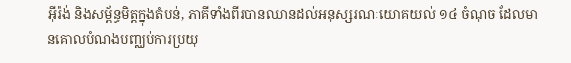អ៊ីរ៉ង់ និងសម្ព័ន្ធមិត្តក្នុងតំបន់, ភាគីទាំងពីរបានឈានដល់អនុស្សរណៈយោគយល់ ១៤ ចំណុច ដែលមានគោលបំណងបញ្ឈប់ការប្រយុ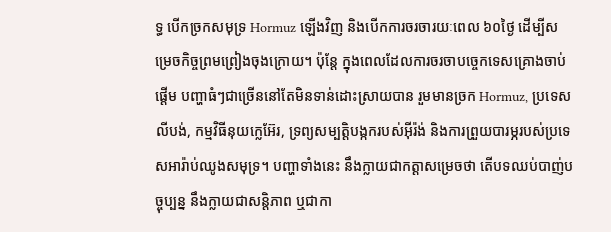ទ្ធ បើកច្រកសមុទ្រ Hormuz ឡើងវិញ និងបើកការចរចារយៈពេល ៦០ថ្ងៃ ដើម្បីសម្រេចកិច្ចព្រមព្រៀងចុងក្រោយ។ ប៉ុន្តែ ក្នុងពេលដែលការចរចាបច្ចេកទេសគ្រោងចាប់ផ្តើម បញ្ហាធំៗជាច្រើននៅតែមិនទាន់ដោះស្រាយបាន រួមមានច្រក Hormuz, ប្រទេសលីបង់, កម្មវិធីនុយក្លេអ៊ែរ, ទ្រព្យសម្បត្តិបង្កករបស់អ៊ីរ៉ង់ និងការព្រួយបារម្ភរបស់ប្រទេសអារ៉ាប់ឈូងសមុទ្រ។ បញ្ហាទាំងនេះ នឹងក្លាយជាកត្តាសម្រេចថា តើបទឈប់បាញ់បច្ចុប្បន្ន នឹងក្លាយជាសន្តិភាព ឬជាកា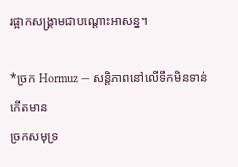រផ្អាកសង្គ្រាមជាបណ្តោះអាសន្ន។

*ច្រក Hormuz — សន្តិភាពនៅលើទឹកមិនទាន់កើតមាន
ច្រកសមុទ្រ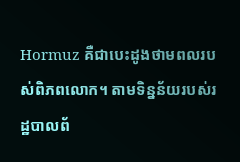Hormuz គឺជាបេះដូងថាមពលរបស់ពិភពលោក។ តាមទិន្នន័យរបស់រដ្ឋបាលព័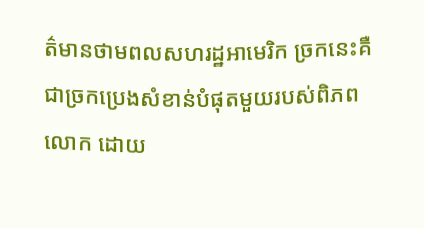ត៌មានថាមពលសហរដ្ឋអាមេរិក ច្រកនេះគឺជាច្រកប្រេងសំខាន់បំផុតមួយរបស់ពិភពលោក ដោយ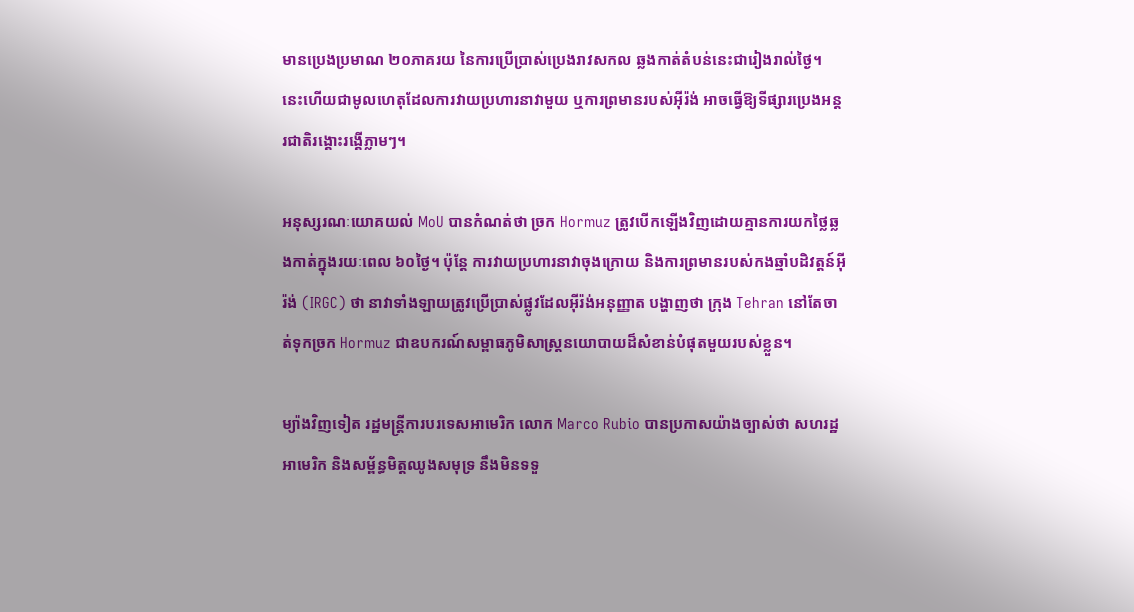មានប្រេងប្រមាណ ២០ភាគរយ នៃការប្រើប្រាស់ប្រេងរាវសកល ឆ្លងកាត់តំបន់នេះជារៀងរាល់ថ្ងៃ។ នេះហើយជាមូលហេតុដែលការវាយប្រហារនាវាមួយ ឬការព្រមានរបស់អ៊ីរ៉ង់ អាចធ្វើឱ្យទីផ្សារប្រេងអន្តរជាតិរង្គោះរង្គើភ្លាមៗ។

អនុស្សរណៈយោគយល់ MoU បានកំណត់ថា ច្រក Hormuz ត្រូវបើកឡើងវិញដោយគ្មានការយកថ្លៃឆ្លងកាត់ក្នុងរយៈពេល ៦០ថ្ងៃ។ ប៉ុន្តែ ការវាយប្រហារនាវាចុងក្រោយ និងការព្រមានរបស់កងឆ្មាំបដិវត្តន៍អ៊ីរ៉ង់ (IRGC) ថា នាវាទាំងឡាយត្រូវប្រើប្រាស់ផ្លូវដែលអ៊ីរ៉ង់អនុញ្ញាត បង្ហាញថា ក្រុង Tehran នៅតែចាត់ទុកច្រក Hormuz ជាឧបករណ៍សម្ពាធភូមិសាស្ត្រនយោបាយដ៏សំខាន់បំផុតមួយរបស់ខ្លួន។

ម្យ៉ាងវិញទៀត រដ្ឋមន្ត្រីការបរទេសអាមេរិក លោក Marco Rubio បានប្រកាសយ៉ាងច្បាស់ថា សហរដ្ឋអាមេរិក និងសម្ព័ន្ធមិត្តឈូងសមុទ្រ នឹងមិនទទួ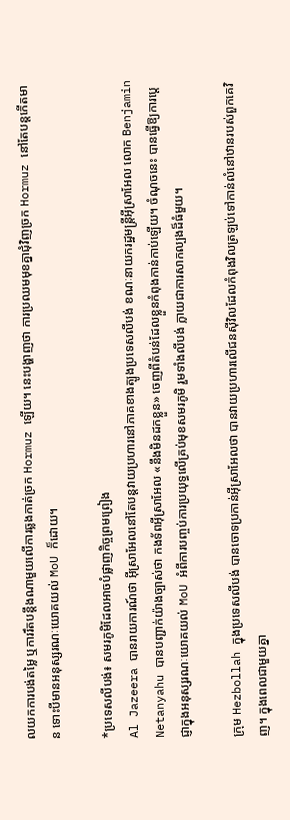លយកការបង់តម្លៃ ឬការរឹតបន្តឹងណាមួយលើការឆ្លងកាត់ច្រក Hormuz ឡើយ។ នេះបង្ហាញថា ការប្រឈមមុខគ្នាជុំវិញច្រក Hormuz នៅតែបន្តកើតមាន ទោះបីមានអនុស្សរណៈយោគយល់ MoU ក៏ដោយ។

*ប្រទេសលីបង់៖ សមរភូមិដែលអាចបំផ្លាញកិច្ចព្រមព្រៀង
Al Jazeera បានរាយការណ៍ថា អ៊ីស្រាអែលនៅតែបន្តវាយប្រហារនៅភាគខាងត្បូងប្រទេសលីបង់ ខណៈនាយករដ្ឋមន្ត្រីអ៊ីស្រាអែល លោក Benjamin Netanyahu បានបញ្ជាក់យ៉ាងច្បាស់ថា កងទ័ពអ៊ីស្រាអែល «នឹងមិនដកខ្លួន» ចេញពីតំបន់ដែលខ្លួនកំពុងកាន់កាប់ឡើយ។ ចំណុចនេះ បានធ្វើឱ្យការប្តេជ្ញាក្នុងអនុស្សរណៈយោគយល់ MoU អំពីការបញ្ចប់ការប្រយុទ្ធលើគ្រប់មុខសមរភូមិ រួមទាំងលីបង់ ក្លាយជាការសាកល្បងដ៏ធំមួយ។

ក្រុម Hezbollah ក្នុងប្រទេសលីបង់ បានចោទប្រកាន់អ៊ីស្រាអែលថា បានវាយប្រហារលើជនស៊ីវិលដែលកំពុងវិលត្រឡប់ទៅកាន់លំនៅឋានរបស់ពួកគេវិញ។ ក្នុងពេលជាមួយគ្នា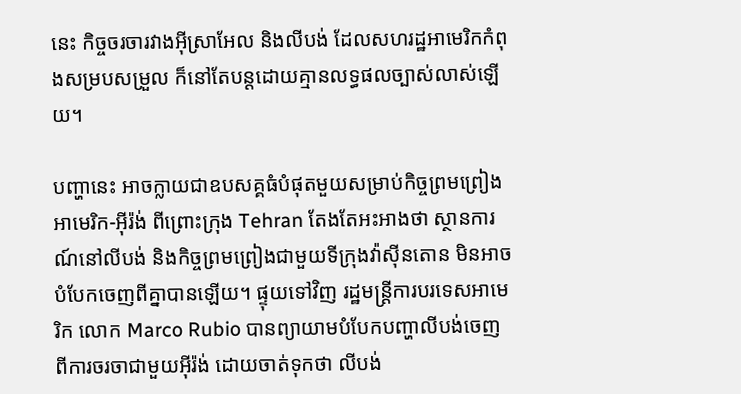នេះ កិច្ចចរចារវាងអ៊ីស្រាអែល និងលីបង់ ដែលសហរដ្ឋអាមេរិកកំពុងសម្របសម្រួល ក៏នៅតែបន្តដោយគ្មានលទ្ធផលច្បាស់លាស់ឡើយ។

បញ្ហានេះ អាចក្លាយជាឧបសគ្គធំបំផុតមួយសម្រាប់កិច្ចព្រមព្រៀងអាមេរិក-អ៊ីរ៉ង់ ពីព្រោះក្រុង Tehran តែងតែអះអាងថា ស្ថានការណ៍នៅលីបង់ និងកិច្ចព្រមព្រៀងជាមួយទីក្រុងវ៉ាស៊ីនតោន មិនអាចបំបែកចេញពីគ្នាបានឡើយ។ ផ្ទុយទៅវិញ រដ្ឋមន្ត្រីការបរទេសអាមេរិក លោក Marco Rubio បានព្យាយាមបំបែកបញ្ហាលីបង់ចេញពីការចរចាជាមួយអ៊ីរ៉ង់ ដោយចាត់ទុកថា លីបង់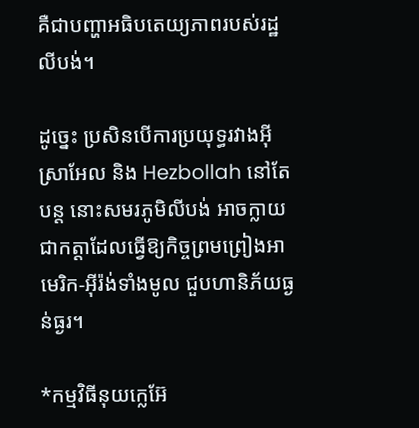គឺជាបញ្ហាអធិបតេយ្យភាពរបស់រដ្ឋលីបង់។

ដូច្នេះ ប្រសិនបើការប្រយុទ្ធរវាងអ៊ីស្រាអែល និង Hezbollah នៅតែបន្ត នោះសមរភូមិលីបង់ អាចក្លាយជាកត្តាដែលធ្វើឱ្យកិច្ចព្រមព្រៀងអាមេរិក-អ៊ីរ៉ង់ទាំងមូល ជួបហានិភ័យធ្ងន់ធ្ងរ។

*កម្មវិធីនុយក្លេអ៊ែ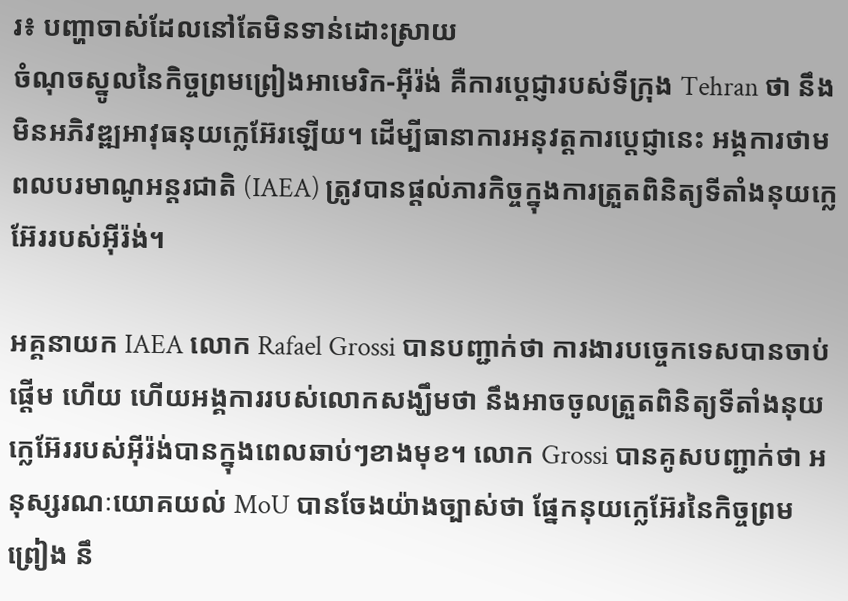រ៖ បញ្ហាចាស់ដែលនៅតែមិនទាន់ដោះស្រាយ
ចំណុចស្នូលនៃកិច្ចព្រមព្រៀងអាមេរិក-អ៊ីរ៉ង់ គឺការប្តេជ្ញារបស់ទីក្រុង Tehran ថា នឹងមិនអភិវឌ្ឍអាវុធនុយក្លេអ៊ែរឡើយ។ ដើម្បីធានាការអនុវត្តការប្តេជ្ញានេះ អង្គការថាមពលបរមាណូអន្តរជាតិ (IAEA) ត្រូវបានផ្តល់ភារកិច្ចក្នុងការត្រួតពិនិត្យទីតាំងនុយក្លេអ៊ែររបស់អ៊ីរ៉ង់។

អគ្គនាយក IAEA លោក Rafael Grossi បានបញ្ជាក់ថា ការងារបច្ចេកទេសបានចាប់ផ្តើម ហើយ ហើយអង្គការរបស់លោកសង្ឃឹមថា នឹងអាចចូលត្រួតពិនិត្យទីតាំងនុយក្លេអ៊ែររបស់អ៊ីរ៉ង់បានក្នុងពេលឆាប់ៗខាងមុខ។ លោក Grossi បានគូសបញ្ជាក់ថា អនុស្សរណៈយោគយល់ MoU បានចែងយ៉ាងច្បាស់ថា ផ្នែកនុយក្លេអ៊ែរនៃកិច្ចព្រមព្រៀង នឹ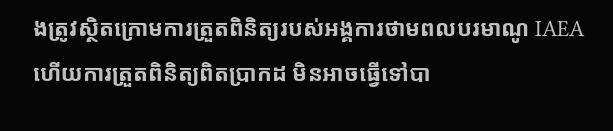ងត្រូវស្ថិតក្រោមការត្រួតពិនិត្យរបស់អង្គការថាមពលបរមាណូ IAEA ហើយការត្រួតពិនិត្យពិតប្រាកដ មិនអាចធ្វើទៅបា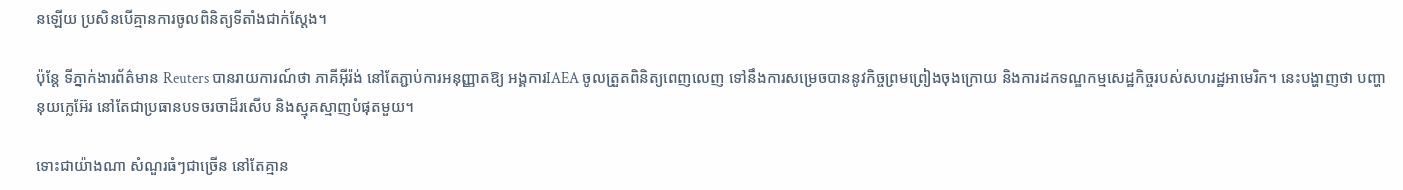នឡើយ ប្រសិនបើគ្មានការចូលពិនិត្យទីតាំងជាក់ស្តែង។

ប៉ុន្តែ ទីភ្នាក់ងារព័ត៌មាន Reuters បានរាយការណ៍ថា ភាគីអ៊ីរ៉ង់ នៅតែភ្ជាប់ការអនុញ្ញាតឱ្យ អង្គការIAEA ចូលត្រួតពិនិត្យពេញលេញ ទៅនឹងការសម្រេចបាននូវកិច្ចព្រមព្រៀងចុងក្រោយ និងការដកទណ្ឌកម្មសេដ្ឋកិច្ចរបស់សហរដ្ឋអាមេរិក។ នេះបង្ហាញថា បញ្ហានុយក្លេអ៊ែរ នៅតែជាប្រធានបទចរចាដ៏រសើប និងស្មុគស្មាញបំផុតមួយ។

ទោះជាយ៉ាងណា សំណួរធំៗជាច្រើន នៅតែគ្មាន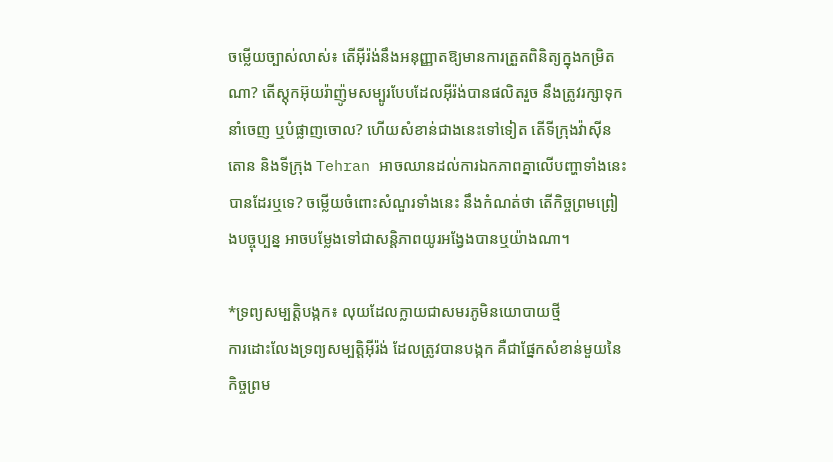ចម្លើយច្បាស់លាស់៖ តើអ៊ីរ៉ង់នឹងអនុញ្ញាតឱ្យមានការត្រួតពិនិត្យក្នុងកម្រិតណា? តើស្តុកអ៊ុយរ៉ាញ៉ូមសម្បូរបែបដែលអ៊ីរ៉ង់បានផលិតរួច នឹងត្រូវរក្សាទុក នាំចេញ ឬបំផ្លាញចោល? ហើយសំខាន់ជាងនេះទៅទៀត តើទីក្រុងវ៉ាស៊ីនតោន និងទីក្រុង Tehran អាចឈានដល់ការឯកភាពគ្នាលើបញ្ហាទាំងនេះបានដែរឬទេ? ចម្លើយចំពោះសំណួរទាំងនេះ នឹងកំណត់ថា តើកិច្ចព្រមព្រៀងបច្ចុប្បន្ន អាចបម្លែងទៅជាសន្តិភាពយូរអង្វែងបានឬយ៉ាងណា។

*ទ្រព្យសម្បត្តិបង្កក៖ លុយដែលក្លាយជាសមរភូមិនយោបាយថ្មី
ការដោះលែងទ្រព្យសម្បត្តិអ៊ីរ៉ង់ ដែលត្រូវបានបង្កក គឺជាផ្នែកសំខាន់មួយនៃកិច្ចព្រម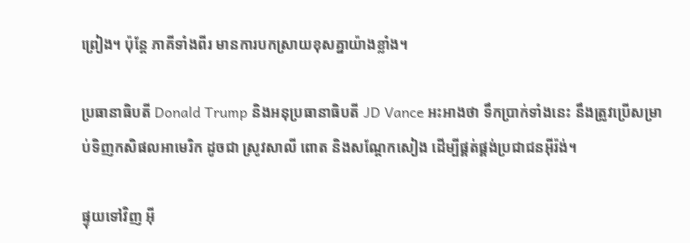ព្រៀង។ ប៉ុន្តែ ភាគីទាំងពីរ មានការបកស្រាយខុសគ្នាយ៉ាងខ្លាំង។

ប្រធានាធិបតី Donald Trump និងអនុប្រធានាធិបតី JD Vance អះអាងថា ទឹកប្រាក់ទាំងនេះ នឹងត្រូវប្រើសម្រាប់ទិញកសិផលអាមេរិក ដូចជា ស្រូវសាលី ពោត និងសណ្តែកសៀង ដើម្បីផ្គត់ផ្គង់ប្រជាជនអ៊ីរ៉ង់។

ផ្ទុយទៅវិញ អ៊ី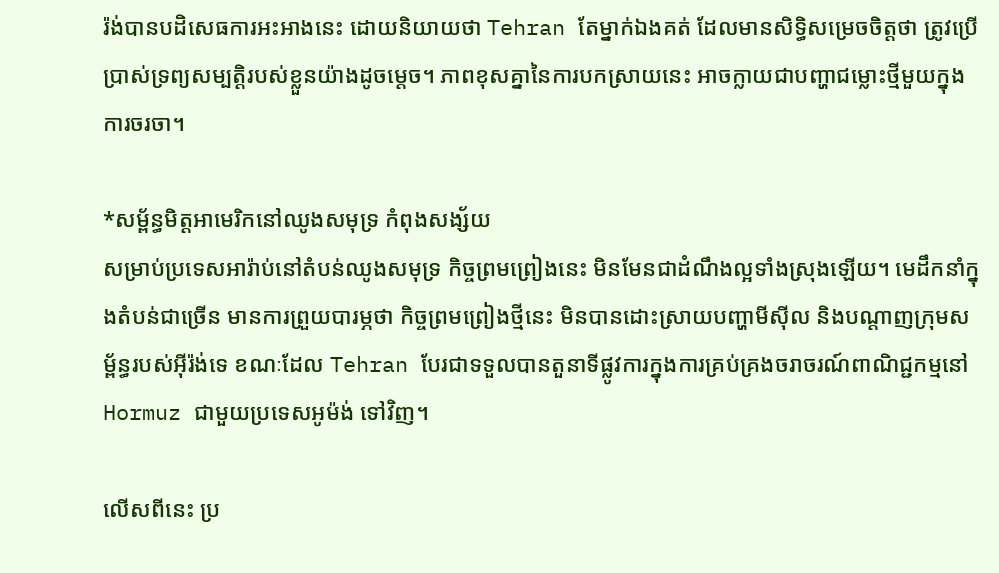រ៉ង់បានបដិសេធការអះអាងនេះ ដោយនិយាយថា Tehran តែម្នាក់ឯងគត់ ដែលមានសិទ្ធិសម្រេចចិត្តថា ត្រូវប្រើប្រាស់ទ្រព្យសម្បត្តិរបស់ខ្លួនយ៉ាងដូចម្តេច។ ភាពខុសគ្នានៃការបកស្រាយនេះ អាចក្លាយជាបញ្ហាជម្លោះថ្មីមួយក្នុងការចរចា។

*សម្ព័ន្ធមិត្តអាមេរិកនៅឈូងសមុទ្រ កំពុងសង្ស័យ
សម្រាប់ប្រទេសអារ៉ាប់នៅតំបន់ឈូងសមុទ្រ កិច្ចព្រមព្រៀងនេះ មិនមែនជាដំណឹងល្អទាំងស្រុងឡើយ។ មេដឹកនាំក្នុងតំបន់ជាច្រើន មានការព្រួយបារម្ភថា កិច្ចព្រមព្រៀងថ្មីនេះ មិនបានដោះស្រាយបញ្ហាមីស៊ីល និងបណ្តាញក្រុមសម្ព័ន្ធរបស់អ៊ីរ៉ង់ទេ ខណៈដែល Tehran បែរជាទទួលបានតួនាទីផ្លូវការក្នុងការគ្រប់គ្រងចរាចរណ៍ពាណិជ្ជកម្មនៅ Hormuz ជាមួយប្រទេសអូម៉ង់ ទៅវិញ។

លើសពីនេះ ប្រ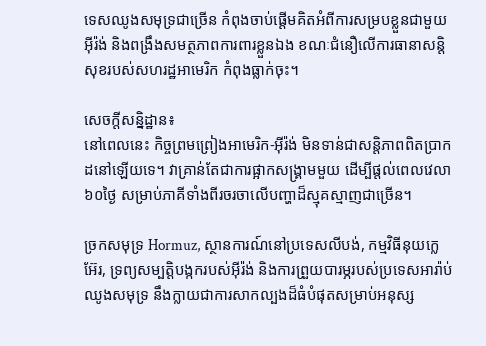ទេសឈូងសមុទ្រជាច្រើន កំពុងចាប់ផ្តើមគិតអំពីការសម្របខ្លួនជាមួយអ៊ីរ៉ង់ និងពង្រឹងសមត្ថភាពការពារខ្លួនឯង ខណៈជំនឿលើការធានាសន្តិសុខរបស់សហរដ្ឋអាមេរិក កំពុងធ្លាក់ចុះ។

សេចក្តីសន្និដ្ឋាន៖
នៅពេលនេះ កិច្ចព្រមព្រៀងអាមេរិក-អ៊ីរ៉ង់ មិនទាន់ជាសន្តិភាពពិតប្រាកដនៅឡើយទេ។ វាគ្រាន់តែជាការផ្អាកសង្គ្រាមមួយ ដើម្បីផ្តល់ពេលវេលា ៦០ថ្ងៃ សម្រាប់ភាគីទាំងពីរចរចាលើបញ្ហាដ៏ស្មុគស្មាញជាច្រើន។

ច្រកសមុទ្រ Hormuz, ស្ថានការណ៍នៅប្រទេសលីបង់, កម្មវិធីនុយក្លេអ៊ែរ, ទ្រព្យសម្បត្តិបង្កករបស់អ៊ីរ៉ង់ និងការព្រួយបារម្ភរបស់ប្រទេសអារ៉ាប់ឈូងសមុទ្រ នឹងក្លាយជាការសាកល្បងដ៏ធំបំផុតសម្រាប់អនុស្ស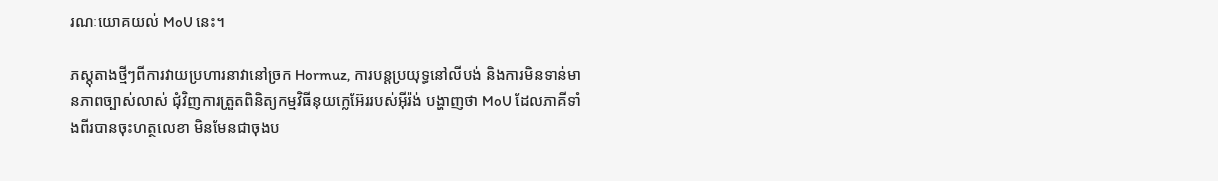រណៈយោគយល់ MoU នេះ។

ភស្តុតាងថ្មីៗពីការវាយប្រហារនាវានៅច្រក Hormuz, ការបន្តប្រយុទ្ធនៅលីបង់ និងការមិនទាន់មានភាពច្បាស់លាស់ ជុំវិញការត្រួតពិនិត្យកម្មវិធីនុយក្លេអ៊ែររបស់អ៊ីរ៉ង់ បង្ហាញថា MoU ដែលភាគីទាំងពីរបានចុះហត្ថលេខា មិនមែនជាចុងប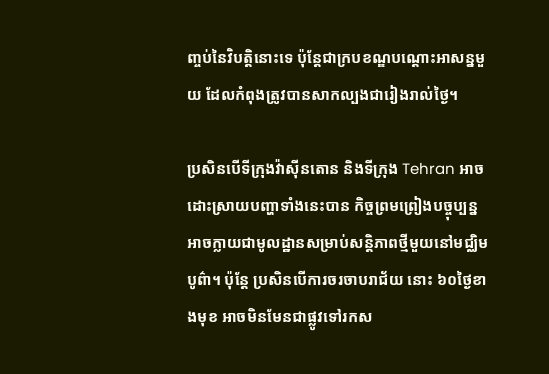ញ្ចប់នៃវិបត្តិនោះទេ ប៉ុន្តែជាក្របខណ្ឌបណ្តោះអាសន្នមួយ ដែលកំពុងត្រូវបានសាកល្បងជារៀងរាល់ថ្ងៃ។

ប្រសិនបើទីក្រុងវ៉ាស៊ីនតោន និងទីក្រុង Tehran អាចដោះស្រាយបញ្ហាទាំងនេះបាន កិច្ចព្រមព្រៀងបច្ចុប្បន្ន អាចក្លាយជាមូលដ្ឋានសម្រាប់សន្តិភាពថ្មីមួយនៅមជ្ឈិមបូព៌ា។ ប៉ុន្តែ ប្រសិនបើការចរចាបរាជ័យ នោះ ៦០ថ្ងៃខាងមុខ អាចមិនមែនជាផ្លូវទៅរកស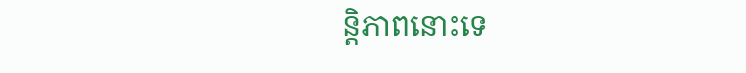ន្តិភាពនោះទេ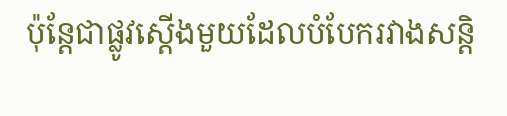ប៉ុន្តែជាផ្លូវស្តើងមួយដែលបំបែករវាងសន្តិ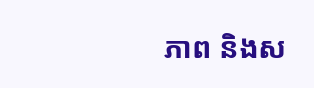ភាព និងស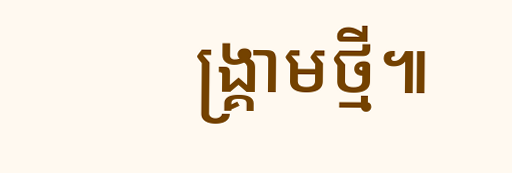ង្គ្រាមថ្មី៕